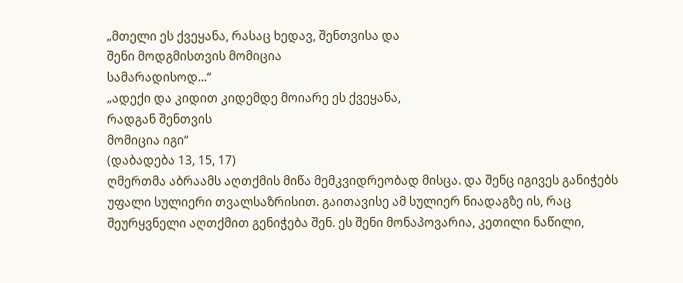„მთელი ეს ქვეყანა, რასაც ხედავ, შენთვისა და
შენი მოდგმისთვის მომიცია
სამარადისოდ...“
„ადექი და კიდით კიდემდე მოიარე ეს ქვეყანა,
რადგან შენთვის
მომიცია იგი“
(დაბადება 13, 15, 17)
ღმერთმა აბრაამს აღთქმის მიწა მემკვიდრეობად მისცა. და შენც იგივეს განიჭებს უფალი სულიერი თვალსაზრისით. გაითავისე ამ სულიერ ნიადაგზე ის, რაც შეურყვნელი აღთქმით გენიჭება შენ. ეს შენი მონაპოვარია, კეთილი ნაწილი,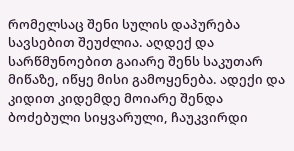რომელსაც შენი სულის დაპურება სავსებით შეუძლია. აღდექ და სარწმუნოებით გაიარე შენს საკუთარ მიწაზე, იწყე მისი გამოყენება. ადექი და კიდით კიდემდე მოიარე შენდა ბოძებული სიყვარული, ჩაუკვირდი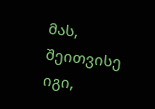მას, შეითვისე იგი,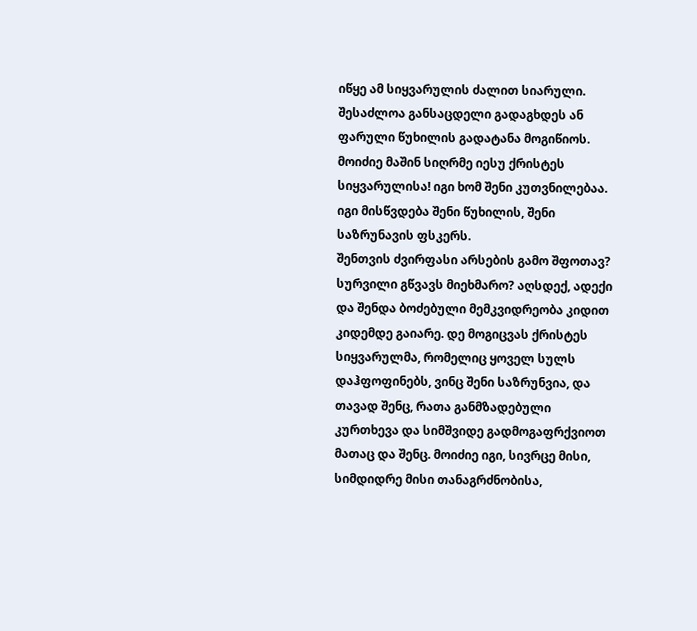იწყე ამ სიყვარულის ძალით სიარული.
შესაძლოა განსაცდელი გადაგხდეს ან ფარული წუხილის გადატანა მოგიწიოს. მოიძიე მაშინ სიღრმე იესუ ქრისტეს სიყვარულისა! იგი ხომ შენი კუთვნილებაა. იგი მისწვდება შენი წუხილის, შენი საზრუნავის ფსკერს.
შენთვის ძვირფასი არსების გამო შფოთავ? სურვილი გწვავს მიეხმარო? აღსდექ, ადექი და შენდა ბოძებული მემკვიდრეობა კიდით კიდემდე გაიარე. დე მოგიცვას ქრისტეს სიყვარულმა, რომელიც ყოველ სულს დაჰფოფინებს, ვინც შენი საზრუნვია, და თავად შენც, რათა განმზადებული კურთხევა და სიმშვიდე გადმოგაფრქვიოთ მათაც და შენც. მოიძიე იგი, სივრცე მისი, სიმდიდრე მისი თანაგრძნობისა,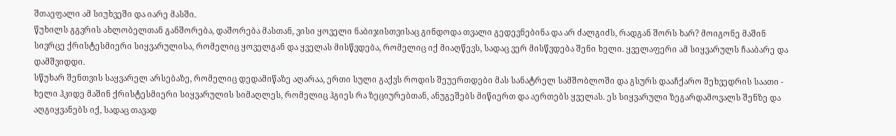შთაეფალი ამ სიუხვეში და იარე მასში.
წუხილს გგვრის ახლობელთან განშორება, დაშორება მასთან, ვისი ყოველი ნაბიჯისთვისაც გინდოდა თვალი გედევნებინა და არ ძალგიძს, რადგან შორს ხარ? მოიგონე მაშინ სივრცე ქრისტესმიერი სიყვარულისა, რომელიც ყოველგან და ყველას მისწვდება, რომელიც იქ მიაღწევს, სადაც ვერ მისწვდება შენი ხელი. ყველაფერი ამ სიყვარულს ჩააბარე და დამშვიდდი.
სწუხარ შენთვის საყვარელ არსებაზე, რომელიც დედამიწაზე აღარაა, ერთი სული გაქვს როდის შეუერთდები მას სანატრელ სამშობლოში და გსურს დააჩქარო შეხვედრის საათი - ხელი ჰკიდე მაშინ ქრისტესმიერი სიყვარულის სიმაღლეს, რომელიც ჰგიეს რა ზეციურებთან, ანუგეშებს მიწიერთ და აერთებს ყველას. ეს სიყვარული ზეგარდამოვალს შენზე და აღგიყვანებს იქ, სადაც თავად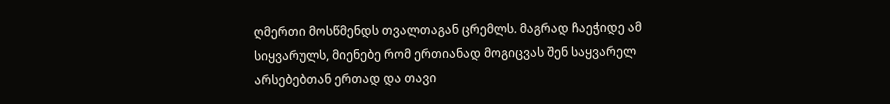ღმერთი მოსწმენდს თვალთაგან ცრემლს. მაგრად ჩაეჭიდე ამ სიყვარულს, მიენებე რომ ერთიანად მოგიცვას შენ საყვარელ არსებებთან ერთად და თავი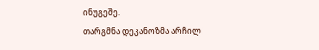ინუგეშე.
თარგმნა დეკანოზმა არჩილ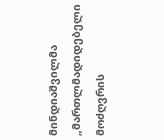მინდიაშვილმა
„მართლმადიდებელი მოძღვრის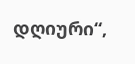დღიური“,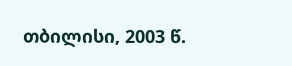თბილისი, 2003 წ.